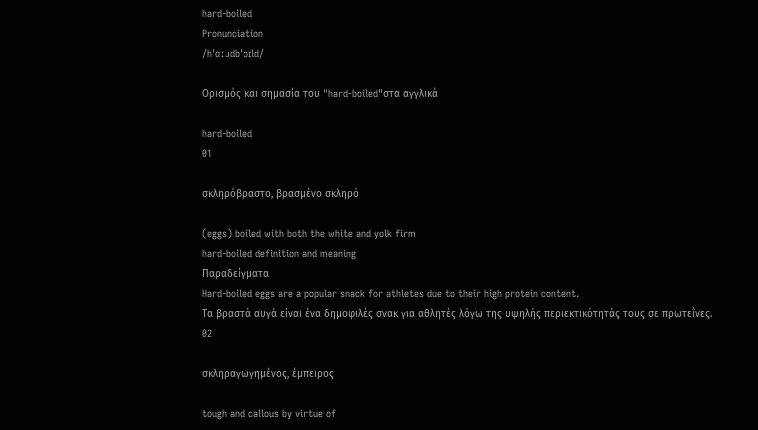hard-boiled
Pronunciation
/hˈɑːɹdbˈɔɪld/

Ορισμός και σημασία του "hard-boiled"στα αγγλικά

hard-boiled
01

σκληρόβραστο, βρασμένο σκληρό

(eggs) boiled with both the white and yolk firm
hard-boiled definition and meaning
Παραδείγματα
Hard-boiled eggs are a popular snack for athletes due to their high protein content.
Τα βραστά αυγά είναι ένα δημοφιλές σνακ για αθλητές λόγω της υψηλής περιεκτικότητάς τους σε πρωτεΐνες.
02

σκληραγωγημένος, έμπειρος

tough and callous by virtue of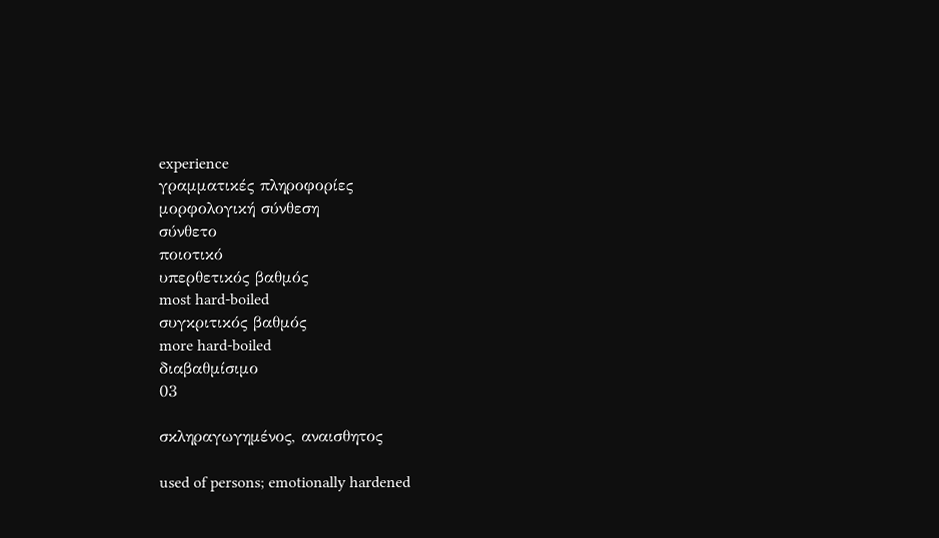experience
γραμματικές πληροφορίες
μορφολογική σύνθεση
σύνθετο
ποιοτικό
υπερθετικός βαθμός
most hard-boiled
συγκριτικός βαθμός
more hard-boiled
διαβαθμίσιμο
03

σκληραγωγημένος, αναισθητος

used of persons; emotionally hardened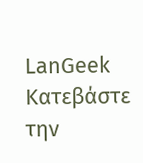LanGeek
Κατεβάστε την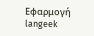Εφαρμογή
langeek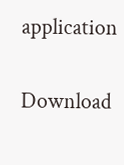application

Download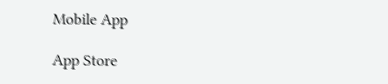Mobile App

App Store